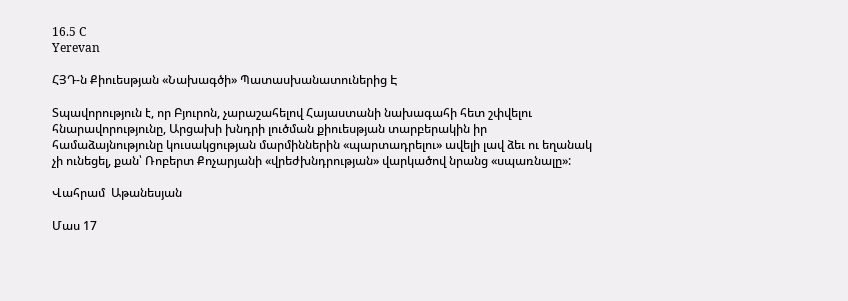16.5 C
Yerevan

ՀՅԴ‑ն Քիուեսթյան «Նախագծի» Պատասխանատուներից Է

Տպավորություն է, որ Բյուրոն, չարաշահելով Հայաստանի նախագահի հետ շփվելու հնարավորությունը, Արցախի խնդրի լուծման քիուեսթյան տարբերակին իր համաձայնությունը կուսակցության մարմիններին «պարտադրելու» ավելի լավ ձեւ ու եղանակ չի ունեցել, քան՝ Ռոբերտ Քոչարյանի «վրեժխնդրության» վարկածով նրանց «սպառնալը»:

Վահրամ  Աթանեսյան

Մաս 17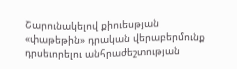Շարունակելով քիուեսթյան «փաթեթին» դրական վերաբերմունք դրսեւորելու անհրաժեշտության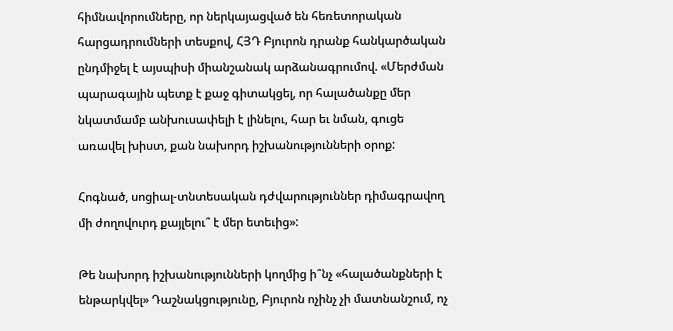հիմնավորումները, որ ներկայացված են հեռետորական հարցադրումների տեսքով, ՀՅԴ Բյուրոն դրանք հանկարծական ընդմիջել է այսպիսի միանշանակ արձանագրումով. «Մերժման պարագային պետք է քաջ գիտակցել, որ հալածանքը մեր նկատմամբ անխուսափելի է լինելու, հար եւ նման, գուցե առավել խիստ, քան նախորդ իշխանությունների օրոք:

Հոգնած, սոցիալ-տնտեսական դժվարություններ դիմագրավող մի ժողովուրդ քայլելու՞ է մեր ետեւից»:

Թե նախորդ իշխանությունների կողմից ի՞նչ «հալածանքների է ենթարկվել» Դաշնակցությունը, Բյուրոն ոչինչ չի մատնանշում, ոչ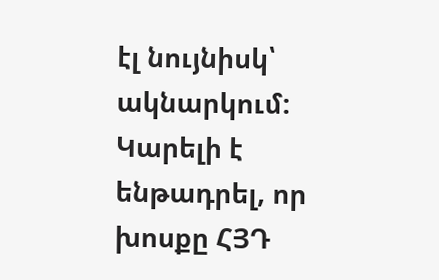էլ նույնիսկ՝ ակնարկում: Կարելի է ենթադրել, որ խոսքը ՀՅԴ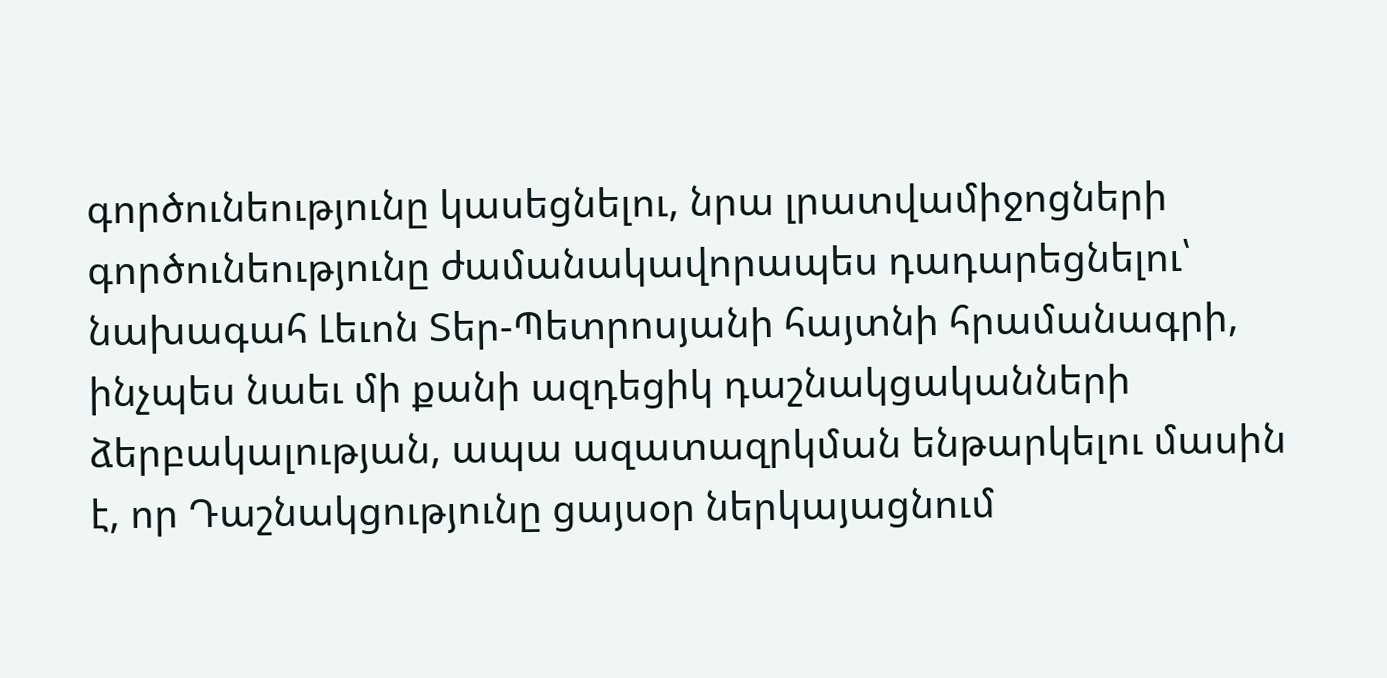գործունեությունը կասեցնելու, նրա լրատվամիջոցների գործունեությունը ժամանակավորապես դադարեցնելու՝ նախագահ Լեւոն Տեր-Պետրոսյանի հայտնի հրամանագրի, ինչպես նաեւ մի քանի ազդեցիկ դաշնակցականների ձերբակալության, ապա ազատազրկման ենթարկելու մասին է, որ Դաշնակցությունը ցայսօր ներկայացնում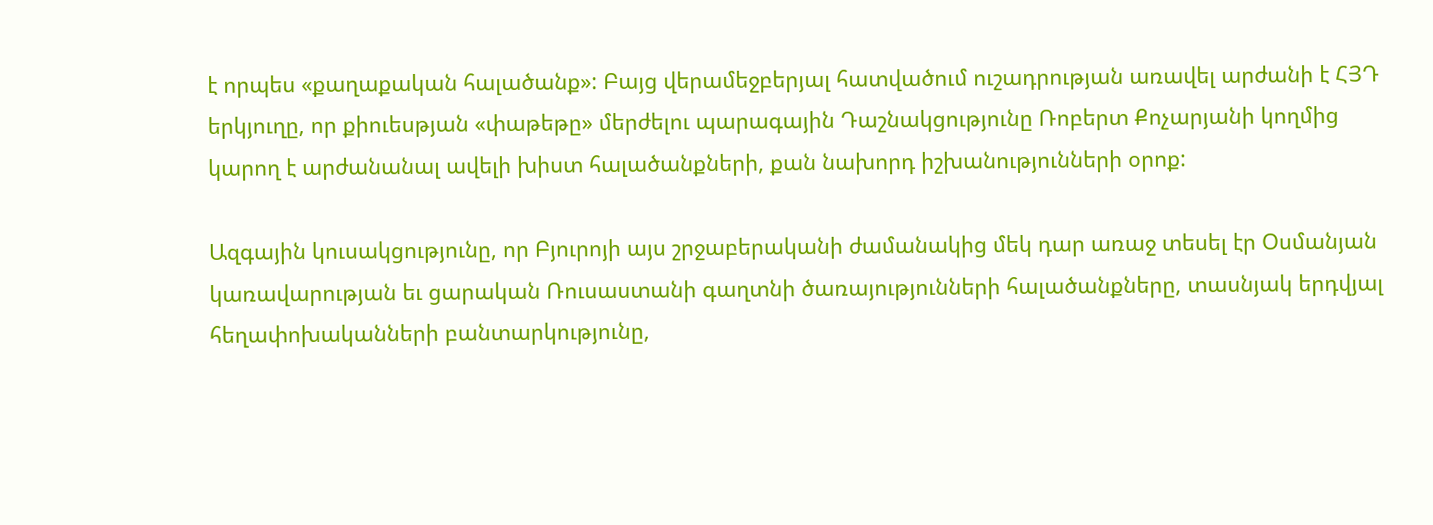է որպես «քաղաքական հալածանք»: Բայց վերամեջբերյալ հատվածում ուշադրության առավել արժանի է ՀՅԴ երկյուղը, որ քիուեսթյան «փաթեթը» մերժելու պարագային Դաշնակցությունը Ռոբերտ Քոչարյանի կողմից կարող է արժանանալ ավելի խիստ հալածանքների, քան նախորդ իշխանությունների օրոք:

Ազգային կուսակցությունը, որ Բյուրոյի այս շրջաբերականի ժամանակից մեկ դար առաջ տեսել էր Օսմանյան կառավարության եւ ցարական Ռուսաստանի գաղտնի ծառայությունների հալածանքները, տասնյակ երդվյալ հեղափոխականների բանտարկությունը,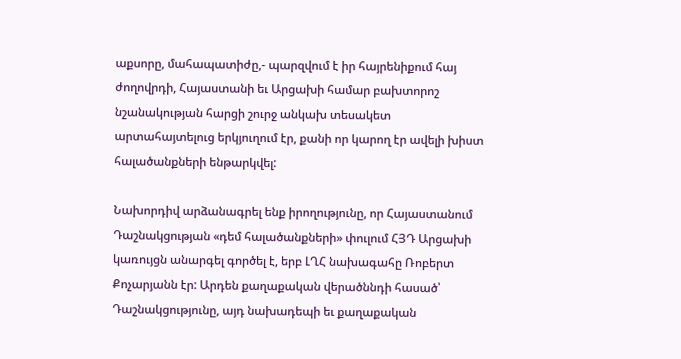աքսորը, մահապատիժը,- պարզվում է իր հայրենիքում հայ ժողովրդի, Հայաստանի եւ Արցախի համար բախտորոշ նշանակության հարցի շուրջ անկախ տեսակետ արտահայտելուց երկյուղում էր, քանի որ կարող էր ավելի խիստ հալածանքների ենթարկվել:

Նախորդիվ արձանագրել ենք իրողությունը, որ Հայաստանում Դաշնակցության «դեմ հալածանքների» փուլում ՀՅԴ Արցախի կառույցն անարգել գործել է, երբ ԼՂՀ նախագահը Ռոբերտ Քոչարյանն էր: Արդեն քաղաքական վերածննդի հասած՝ Դաշնակցությունը, այդ նախադեպի եւ քաղաքական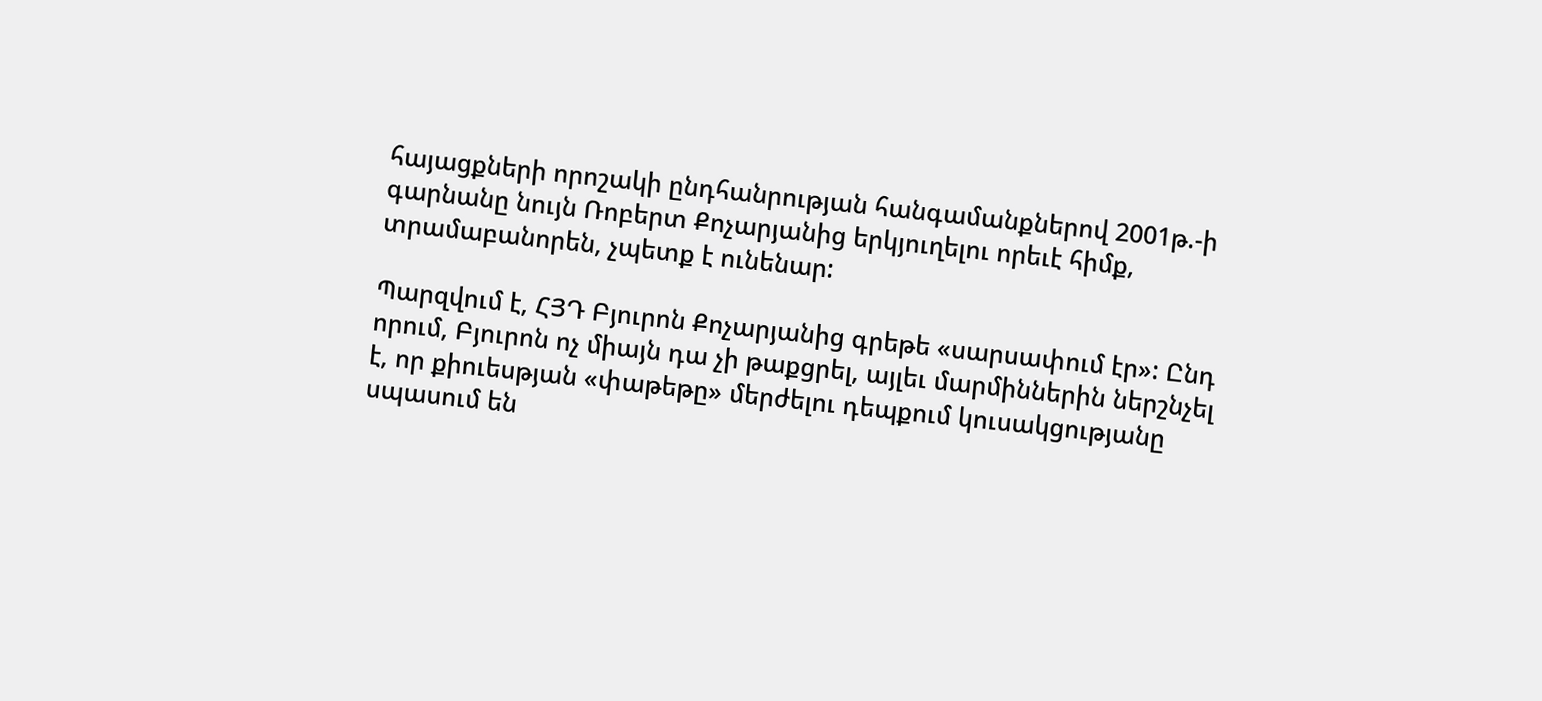հայացքների որոշակի ընդհանրության հանգամանքներով 2001թ.-ի գարնանը նույն Ռոբերտ Քոչարյանից երկյուղելու որեւէ հիմք, տրամաբանորեն, չպետք է ունենար:

Պարզվում է, ՀՅԴ Բյուրոն Քոչարյանից գրեթե «սարսափում էր»: Ընդ որում, Բյուրոն ոչ միայն դա չի թաքցրել, այլեւ մարմիններին ներշնչել է, որ քիուեսթյան «փաթեթը» մերժելու դեպքում կուսակցությանը սպասում են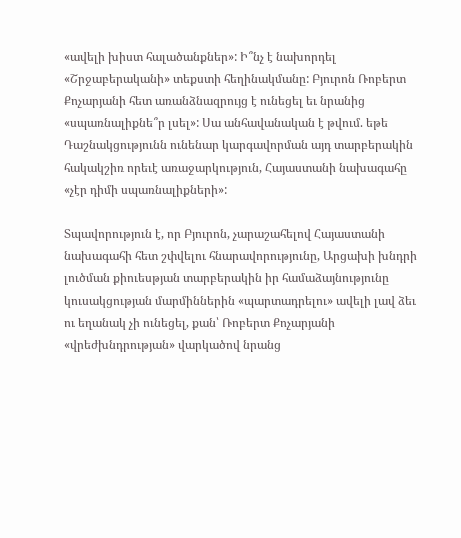«ավելի խիստ հալածանքներ»: Ի՞նչ է նախորդել «Շրջաբերականի» տեքստի հեղինակմանը: Բյուրոն Ռոբերտ Քոչարյանի հետ առանձնազրույց է ունեցել եւ նրանից «սպառնալիքնե՞ր լսել»: Սա անհավանական է թվում. եթե Դաշնակցությունն ունենար կարգավորման այդ տարբերակին հակակշիռ որեւէ առաջարկություն, Հայաստանի նախագահը «չէր դիմի սպառնալիքների»:

Տպավորություն է, որ Բյուրոն, չարաշահելով Հայաստանի նախագահի հետ շփվելու հնարավորությունը, Արցախի խնդրի լուծման քիուեսթյան տարբերակին իր համաձայնությունը կուսակցության մարմիններին «պարտադրելու» ավելի լավ ձեւ ու եղանակ չի ունեցել, քան՝ Ռոբերտ Քոչարյանի «վրեժխնդրության» վարկածով նրանց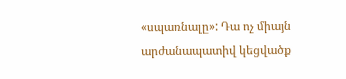«սպառնալը»: Դա ոչ միայն արժանապատիվ կեցվածք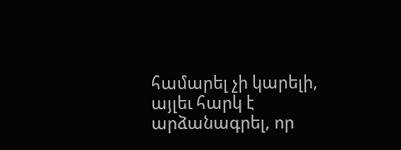համարել չի կարելի, այլեւ հարկ է արձանագրել, որ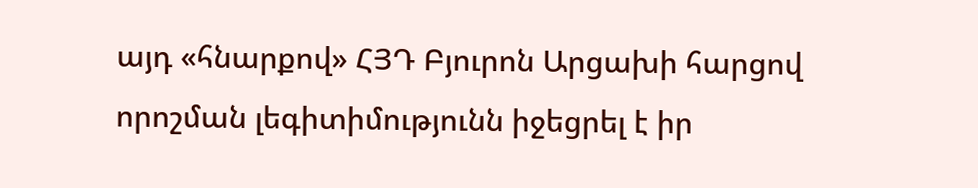այդ «հնարքով» ՀՅԴ Բյուրոն Արցախի հարցով որոշման լեգիտիմությունն իջեցրել է իր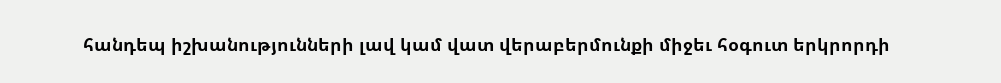հանդեպ իշխանությունների լավ կամ վատ վերաբերմունքի միջեւ հօգուտ երկրորդի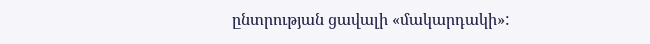ընտրության ցավալի «մակարդակի»: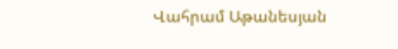Վահրամ Աթանեսյան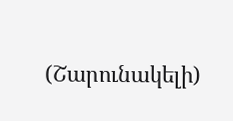(Շարունակելի)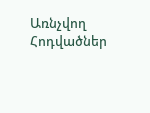Առնչվող Հոդվածներ